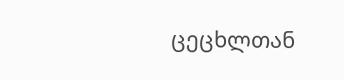ცეცხლთან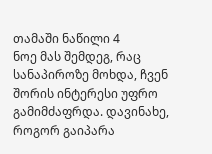თამაში ნაწილი 4
ნოე მას შემდეგ, რაც სანაპიროზე მოხდა, ჩვენ შორის ინტერესი უფრო გამიმძაფრდა. დავინახე, როგორ გაიპარა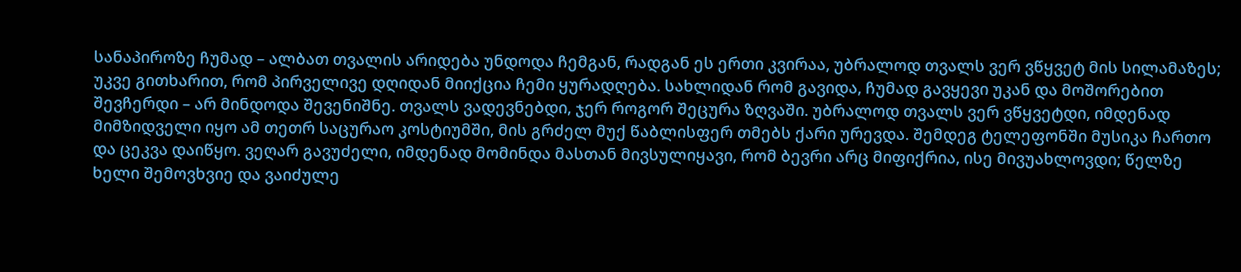სანაპიროზე ჩუმად – ალბათ თვალის არიდება უნდოდა ჩემგან, რადგან ეს ერთი კვირაა, უბრალოდ თვალს ვერ ვწყვეტ მის სილამაზეს; უკვე გითხარით, რომ პირველივე დღიდან მიიქცია ჩემი ყურადღება. სახლიდან რომ გავიდა, ჩუმად გავყევი უკან და მოშორებით შევჩერდი – არ მინდოდა შევენიშნე. თვალს ვადევნებდი, ჯერ როგორ შეცურა ზღვაში. უბრალოდ თვალს ვერ ვწყვეტდი, იმდენად მიმზიდველი იყო ამ თეთრ საცურაო კოსტიუმში, მის გრძელ მუქ წაბლისფერ თმებს ქარი ურევდა. შემდეგ ტელეფონში მუსიკა ჩართო და ცეკვა დაიწყო. ვეღარ გავუძელი, იმდენად მომინდა მასთან მივსულიყავი, რომ ბევრი არც მიფიქრია, ისე მივუახლოვდი; წელზე ხელი შემოვხვიე და ვაიძულე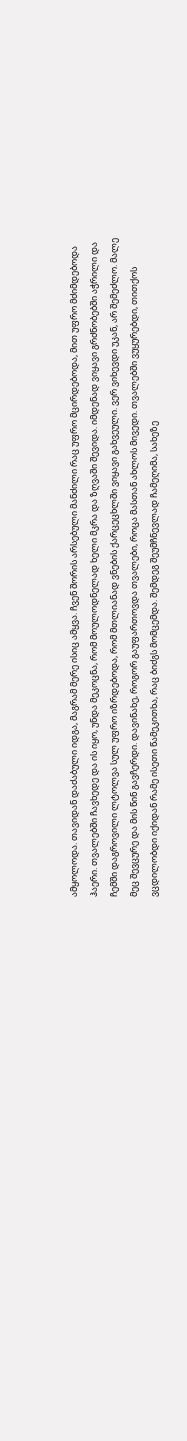ამყოლოდა. თავიდან დაძაბული იდგა, მაგრამ მერე ისიც ამყვა. ჩვენ შორის არსებული მანძილი რაც უფრო მცირდებოდა, მით უფრო მძიმდებოდა ჰაერი. თვალებში ჩავხედე და ის იყო, უნდა მეკოცნა, რომ მოულოდნელად ხელი მკრა და ზღვაში შევიდა. იმდენად ვიყავი გრძნობებში აჭრილი და ჩემში დაგროვილი ლტოლვა სულ უფრო იზრდებოდა, რომ მთლიანად ვნების ქარცეცხლში ვიყავი გახვეული. ვერ ვიხევდი უკან, არ შემეძლო. მალე მეც შევცურე და მის წინ გავჩერდი. დავინახე, როგორ გაუფართოვდა თვალები, როცა მასთან ახლოს მივედი. თვალებში ვუყურებდი, თითქოს ვცდილობდი იქიდან რამე ისეთი წამეკითხა, რაც ბიძგს მომცემდა. შემდეგ შეუმჩნევლად ჩამეღიმა, სახეზე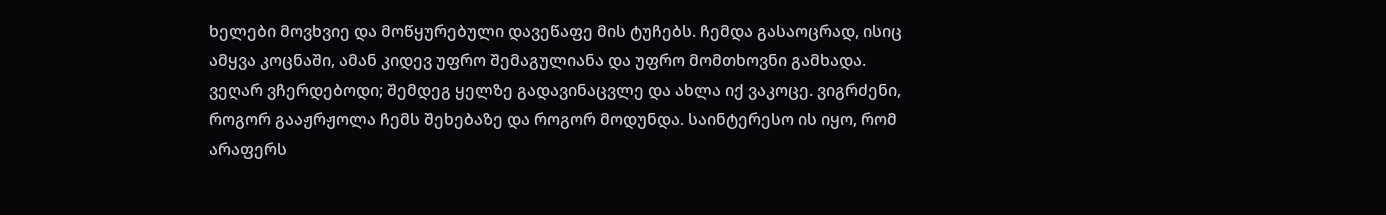ხელები მოვხვიე და მოწყურებული დავეწაფე მის ტუჩებს. ჩემდა გასაოცრად, ისიც ამყვა კოცნაში, ამან კიდევ უფრო შემაგულიანა და უფრო მომთხოვნი გამხადა. ვეღარ ვჩერდებოდი; შემდეგ ყელზე გადავინაცვლე და ახლა იქ ვაკოცე. ვიგრძენი, როგორ გააჟრჟოლა ჩემს შეხებაზე და როგორ მოდუნდა. საინტერესო ის იყო, რომ არაფერს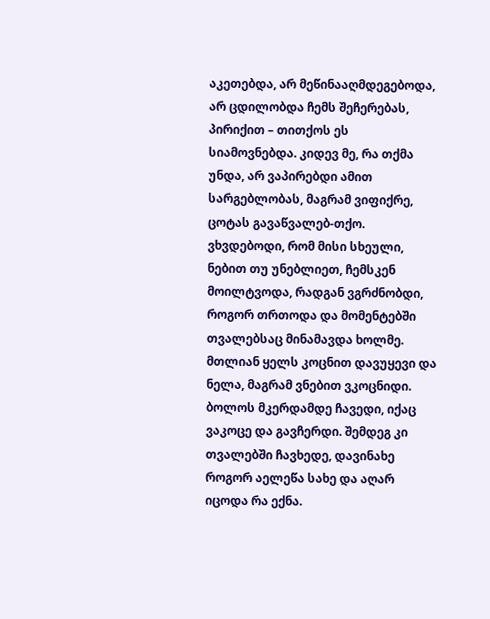აკეთებდა, არ მეწინააღმდეგებოდა, არ ცდილობდა ჩემს შეჩერებას, პირიქით – თითქოს ეს სიამოვნებდა. კიდევ მე, რა თქმა უნდა, არ ვაპირებდი ამით სარგებლობას, მაგრამ ვიფიქრე, ცოტას გავაწვალებ-თქო. ვხვდებოდი, რომ მისი სხეული, ნებით თუ უნებლიეთ, ჩემსკენ მოილტვოდა, რადგან ვგრძნობდი, როგორ თრთოდა და მომენტებში თვალებსაც მინამავდა ხოლმე. მთლიან ყელს კოცნით დავუყევი და ნელა, მაგრამ ვნებით ვკოცნიდი. ბოლოს მკერდამდე ჩავედი, იქაც ვაკოცე და გავჩერდი. შემდეგ კი თვალებში ჩავხედე, დავინახე როგორ აელეწა სახე და აღარ იცოდა რა ექნა.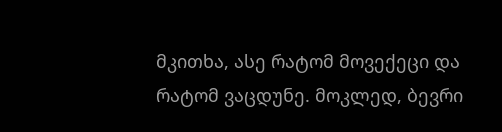მკითხა, ასე რატომ მოვექეცი და რატომ ვაცდუნე. მოკლედ, ბევრი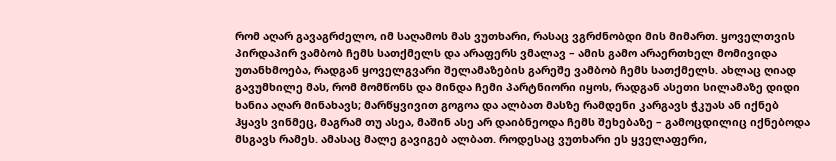რომ აღარ გავაგრძელო, იმ საღამოს მას ვუთხარი, რასაც ვგრძნობდი მის მიმართ. ყოველთვის პირდაპირ ვამბობ ჩემს სათქმელს და არაფერს ვმალავ – ამის გამო არაერთხელ მომივიდა უთანხმოება, რადგან ყოველგვარი შელამაზების გარეშე ვამბობ ჩემს სათქმელს. ახლაც ღიად გავუმხილე მას, რომ მომწონს და მინდა ჩემი პარტნიორი იყოს, რადგან ასეთი სილამაზე დიდი ხანია აღარ მინახავს; მარწყვივით გოგოა და ალბათ მასზე რამდენი კარგავს ჭკუას ან იქნებ ჰყავს ვინმეც, მაგრამ თუ ასეა, მაშინ ასე არ დაიბნეოდა ჩემს შეხებაზე – გამოცდილიც იქნებოდა მსგავს რამეს. ამასაც მალე გავიგებ ალბათ. როდესაც ვუთხარი ეს ყველაფერი,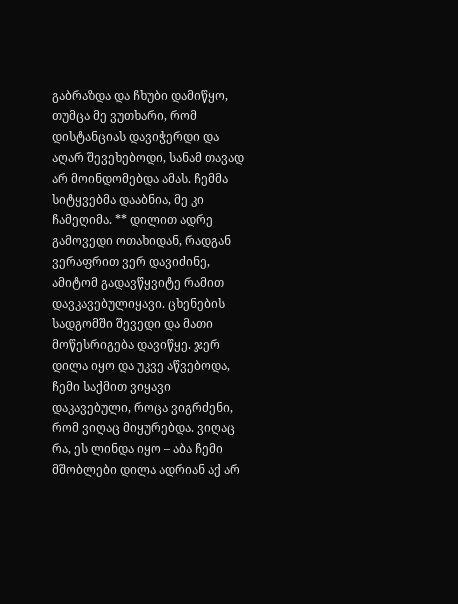გაბრაზდა და ჩხუბი დამიწყო, თუმცა მე ვუთხარი, რომ დისტანციას დავიჭერდი და აღარ შევეხებოდი, სანამ თავად არ მოინდომებდა ამას. ჩემმა სიტყვებმა დააბნია, მე კი ჩამეღიმა. ** დილით ადრე გამოვედი ოთახიდან, რადგან ვერაფრით ვერ დავიძინე, ამიტომ გადავწყვიტე რამით დავკავებულიყავი. ცხენების სადგომში შევედი და მათი მოწესრიგება დავიწყე. ჯერ დილა იყო და უკვე აწვებოდა, ჩემი საქმით ვიყავი დაკავებული, როცა ვიგრძენი, რომ ვიღაც მიყურებდა. ვიღაც რა, ეს ლინდა იყო – აბა ჩემი მშობლები დილა ადრიან აქ არ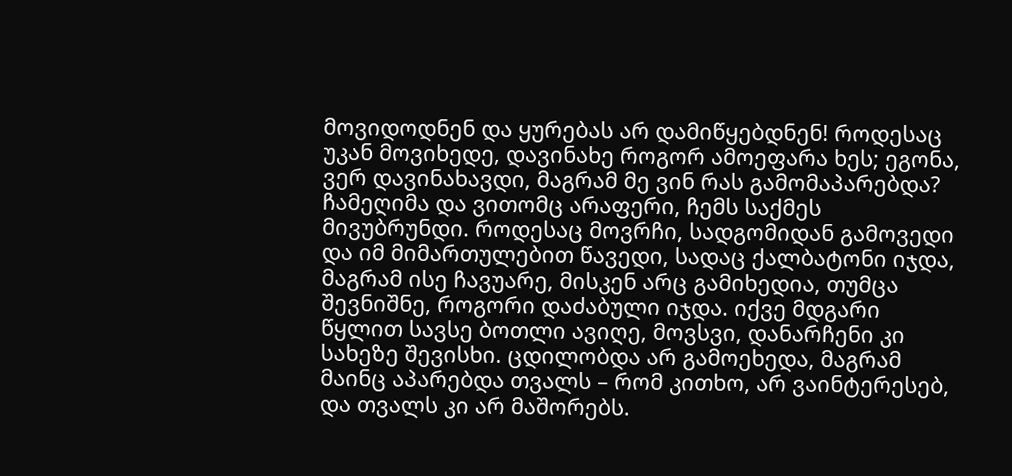მოვიდოდნენ და ყურებას არ დამიწყებდნენ! როდესაც უკან მოვიხედე, დავინახე როგორ ამოეფარა ხეს; ეგონა, ვერ დავინახავდი, მაგრამ მე ვინ რას გამომაპარებდა? ჩამეღიმა და ვითომც არაფერი, ჩემს საქმეს მივუბრუნდი. როდესაც მოვრჩი, სადგომიდან გამოვედი და იმ მიმართულებით წავედი, სადაც ქალბატონი იჯდა, მაგრამ ისე ჩავუარე, მისკენ არც გამიხედია, თუმცა შევნიშნე, როგორი დაძაბული იჯდა. იქვე მდგარი წყლით სავსე ბოთლი ავიღე, მოვსვი, დანარჩენი კი სახეზე შევისხი. ცდილობდა არ გამოეხედა, მაგრამ მაინც აპარებდა თვალს – რომ კითხო, არ ვაინტერესებ, და თვალს კი არ მაშორებს.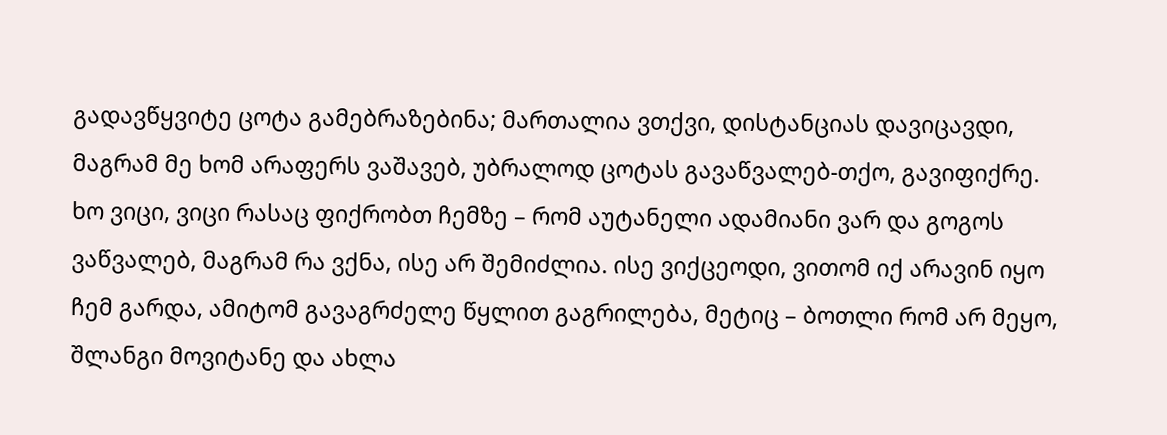გადავწყვიტე ცოტა გამებრაზებინა; მართალია ვთქვი, დისტანციას დავიცავდი, მაგრამ მე ხომ არაფერს ვაშავებ, უბრალოდ ცოტას გავაწვალებ-თქო, გავიფიქრე. ხო ვიცი, ვიცი რასაც ფიქრობთ ჩემზე – რომ აუტანელი ადამიანი ვარ და გოგოს ვაწვალებ, მაგრამ რა ვქნა, ისე არ შემიძლია. ისე ვიქცეოდი, ვითომ იქ არავინ იყო ჩემ გარდა, ამიტომ გავაგრძელე წყლით გაგრილება, მეტიც – ბოთლი რომ არ მეყო, შლანგი მოვიტანე და ახლა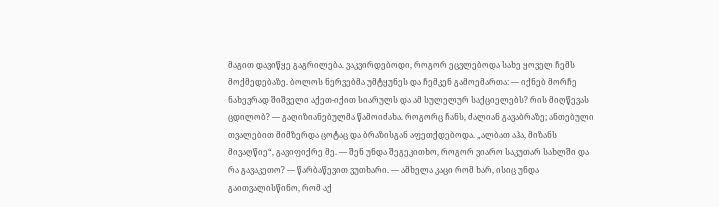მაგით დავიწყე გაგრილება. ვაკვირდებოდი, როგორ ეცვლებოდა სახე ყოველ ჩემს მოქმედებაზე. ბოლოს ნერვებმა უმტყუნეს და ჩემკენ გამოემართა: — იქნებ მორჩე ნახევრად შიშველი აქეთ-იქით სიარულს და ამ სულელურ საქციელებს? რის მიღწევას ცდილობ? — გაღიზიანებულმა წამოიძახა. როგორც ჩანს, ძალიან გავაბრაზე; ანთებული თვალებით მიმზერდა ცოტაც და ბრაზისგან აფეთქდებოდა. „ალბათ აჰა, მიზანს მივაღწიე“, გავიფიქრე მე. — შენ უნდა შეგეკითხო, როგორ ვიარო საკუთარ სახლში და რა გავაკეთო? — წარბაწევით ვუთხარი. — ამხელა კაცი რომ ხარ, ისიც უნდა გაითვალისწინო, რომ აქ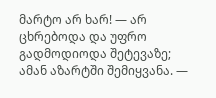მარტო არ ხარ! — არ ცხრებოდა და უფრო გადმოდიოდა შეტევაზე; ამან აზარტში შემიყვანა. —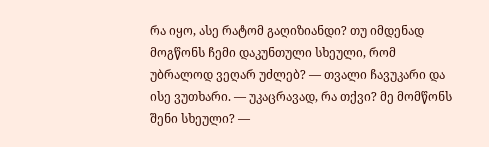რა იყო, ასე რატომ გაღიზიანდი? თუ იმდენად მოგწონს ჩემი დაკუნთული სხეული, რომ უბრალოდ ვეღარ უძლებ? — თვალი ჩავუკარი და ისე ვუთხარი. — უკაცრავად, რა თქვი? მე მომწონს შენი სხეული? —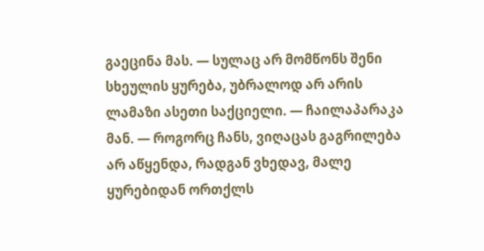გაეცინა მას. — სულაც არ მომწონს შენი სხეულის ყურება, უბრალოდ არ არის ლამაზი ასეთი საქციელი. — ჩაილაპარაკა მან. — როგორც ჩანს, ვიღაცას გაგრილება არ აწყენდა, რადგან ვხედავ, მალე ყურებიდან ორთქლს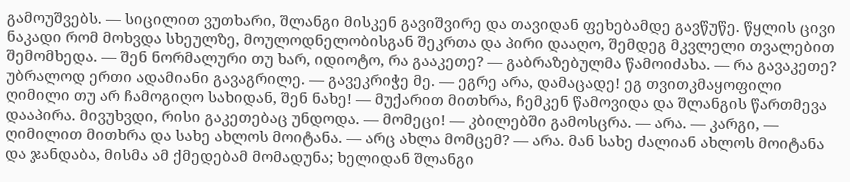გამოუშვებს. — სიცილით ვუთხარი, შლანგი მისკენ გავიშვირე და თავიდან ფეხებამდე გავწუწე. წყლის ცივი ნაკადი რომ მოხვდა სხეულზე, მოულოდნელობისგან შეკრთა და პირი დააღო, შემდეგ მკვლელი თვალებით შემომხედა. — შენ ნორმალური თუ ხარ, იდიოტო, რა გააკეთე? — გაბრაზებულმა წამოიძახა. — რა გავაკეთე? უბრალოდ ერთი ადამიანი გავაგრილე. — გავეკრიჭე მე. — ეგრე არა, დამაცადე! ეგ თვითკმაყოფილი ღიმილი თუ არ ჩამოგიღო სახიდან, შენ ნახე! — მუქარით მითხრა, ჩემკენ წამოვიდა და შლანგის წართმევა დააპირა. მივუხვდი, რისი გაკეთებაც უნდოდა. — მომეცი! — კბილებში გამოსცრა. — არა. — კარგი, — ღიმილით მითხრა და სახე ახლოს მოიტანა. — არც ახლა მომცემ? — არა. მან სახე ძალიან ახლოს მოიტანა და ჯანდაბა, მისმა ამ ქმედებამ მომადუნა; ხელიდან შლანგი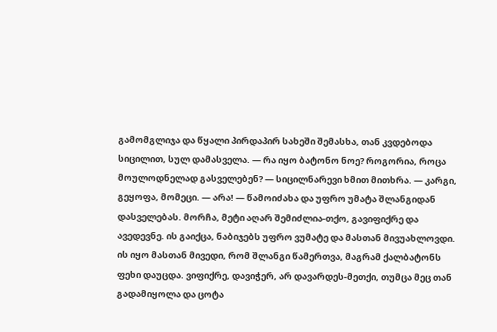გამომგლიჯა და წყალი პირდაპირ სახეში შემასხა, თან კვდებოდა სიცილით, სულ დამასველა. — რა იყო ბატონო ნოე? როგორია, როცა მოულოდნელად გასველებენ? — სიცილნარევი ხმით მითხრა. — კარგი, გეყოფა, მომეცი. — არა! — წამოიძახა და უფრო უმატა შლანგიდან დასველებას. მორჩა, მეტი აღარ შემიძლია-თქო, გავიფიქრე და ავედევნე. ის გაიქცა, ნაბიჯებს უფრო ვუმატე და მასთან მივუახლოვდი. ის იყო მასთან მივედი, რომ შლანგი წამერთვა, მაგრამ ქალბატონს ფეხი დაუცდა. ვიფიქრე, დავიჭერ, არ დავარდეს-მეთქი, თუმცა მეც თან გადამიყოლა და ცოტა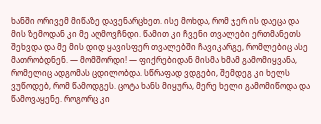ხანში ორივემ მიწაზე დავენარცხეთ. ისე მოხდა, რომ ჯერ ის დაეცა და მის ზემოდან კი მე აღმოვჩნდი. წამით კი ჩვენი თვალები ერთმანეთს შეხვდა და მე მის დიდ ყავისფერ თვალებში ჩავიკარგე, რომლებიც ასე მათრობდნენ. — მომშორდი! — ფიქრებიდან მისმა ხმამ გამომიყვანა, რომელიც ადგომას ცდილობდა. სწრაფად ვდგები, შემდეგ კი ხელს ვუწოდებ, რომ წამოდგეს. ცოტა ხანს მიყურა, მერე ხელი გამომიწოდა და წამოვაყენე. როგორც კი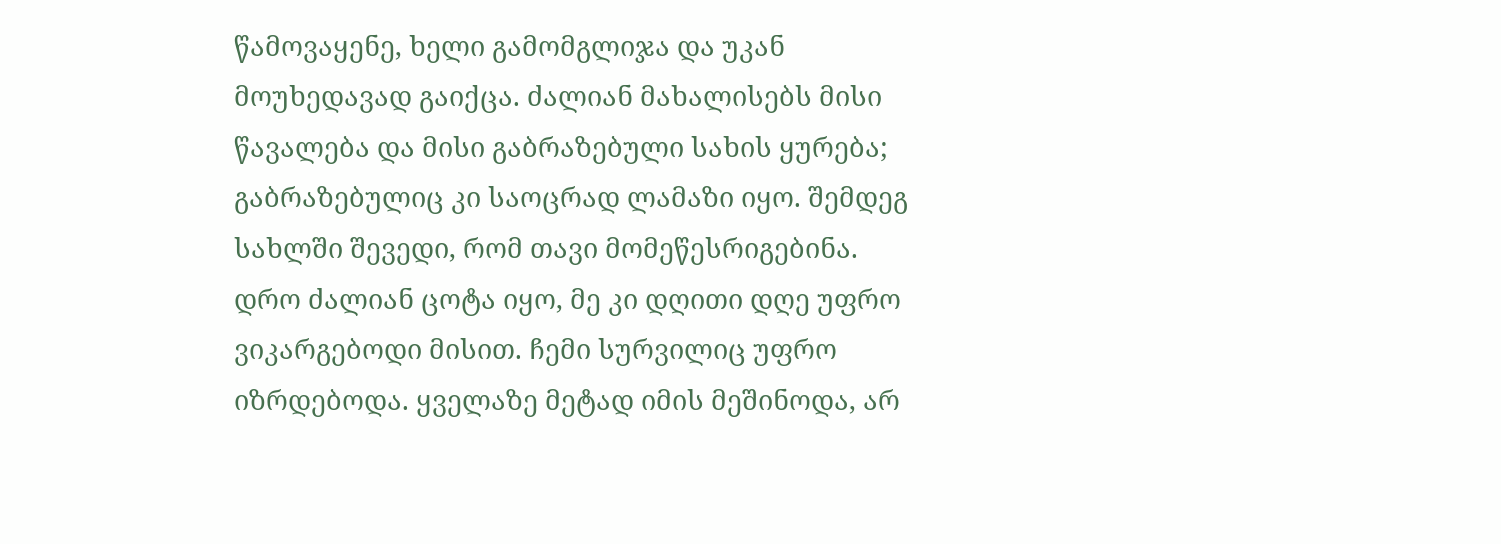წამოვაყენე, ხელი გამომგლიჯა და უკან მოუხედავად გაიქცა. ძალიან მახალისებს მისი წავალება და მისი გაბრაზებული სახის ყურება; გაბრაზებულიც კი საოცრად ლამაზი იყო. შემდეგ სახლში შევედი, რომ თავი მომეწესრიგებინა. დრო ძალიან ცოტა იყო, მე კი დღითი დღე უფრო ვიკარგებოდი მისით. ჩემი სურვილიც უფრო იზრდებოდა. ყველაზე მეტად იმის მეშინოდა, არ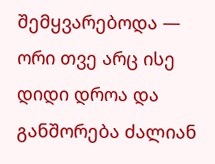შემყვარებოდა — ორი თვე არც ისე დიდი დროა და განშორება ძალიან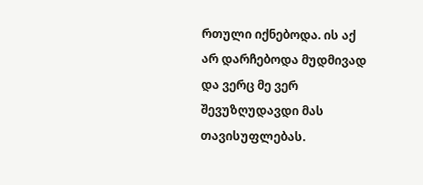რთული იქნებოდა. ის აქ არ დარჩებოდა მუდმივად და ვერც მე ვერ შევუზღუდავდი მას თავისუფლებას.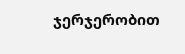ჯერჯერობით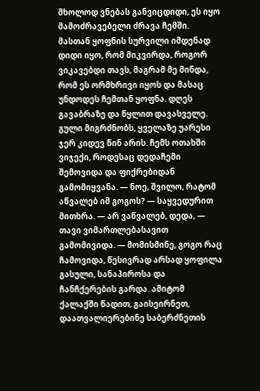მხოლოდ ვნებას განვიცდიდი, ეს იყო მამოძრავებელი ძრავა ჩემში. მასთან ყოფნის სურვილი იმდენად დიდი იყო, რომ მიკვირდა, როგორ ვიკავებდი თავს, მაგრამ მე მინდა, რომ ეს ორმხრივი იყოს და მასაც უნდოდეს ჩემთან ყოფნა. დღეს გავაბრაზე და წყლით დავასველე. გული მიგრძნობს, ყველაზე უარესი ჯერ კიდევ წინ არის. ჩემს ოთახში ვიჯექი, როდესაც დედაჩემი შემოვიდა და ფიქრებიდან გამომიყვანა. — ნოე, შვილო, რატომ აწვალებ იმ გოგოს? — საყვედურით მითხრა. — არ ვაწვალებ, დედა, — თავი ვიმართლებასავით გამომივიდა. — მომისმინე, გოგო რაც ჩამოვიდა, წესივრად არსად ყოფილა გასული, სანაპიროსა და ჩანჩქერების გარდა. ამიტომ ქალაქში წადით, გაისეირნეთ, დაათვალიერებინე საბერძნეთის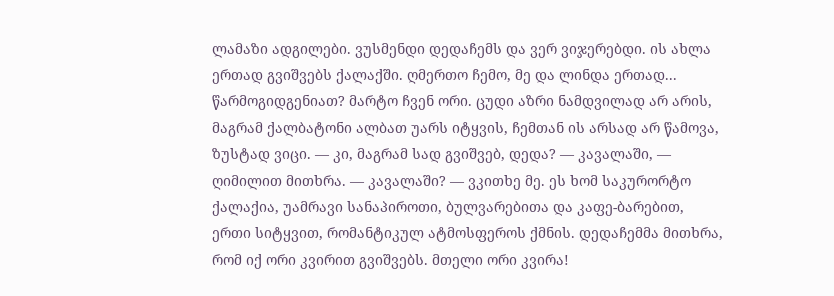ლამაზი ადგილები. ვუსმენდი დედაჩემს და ვერ ვიჯერებდი. ის ახლა ერთად გვიშვებს ქალაქში. ღმერთო ჩემო, მე და ლინდა ერთად... წარმოგიდგენიათ? მარტო ჩვენ ორი. ცუდი აზრი ნამდვილად არ არის, მაგრამ ქალბატონი ალბათ უარს იტყვის, ჩემთან ის არსად არ წამოვა, ზუსტად ვიცი. — კი, მაგრამ სად გვიშვებ, დედა? — კავალაში, — ღიმილით მითხრა. — კავალაში? — ვკითხე მე. ეს ხომ საკურორტო ქალაქია, უამრავი სანაპიროთი, ბულვარებითა და კაფე-ბარებით, ერთი სიტყვით, რომანტიკულ ატმოსფეროს ქმნის. დედაჩემმა მითხრა, რომ იქ ორი კვირით გვიშვებს. მთელი ორი კვირა!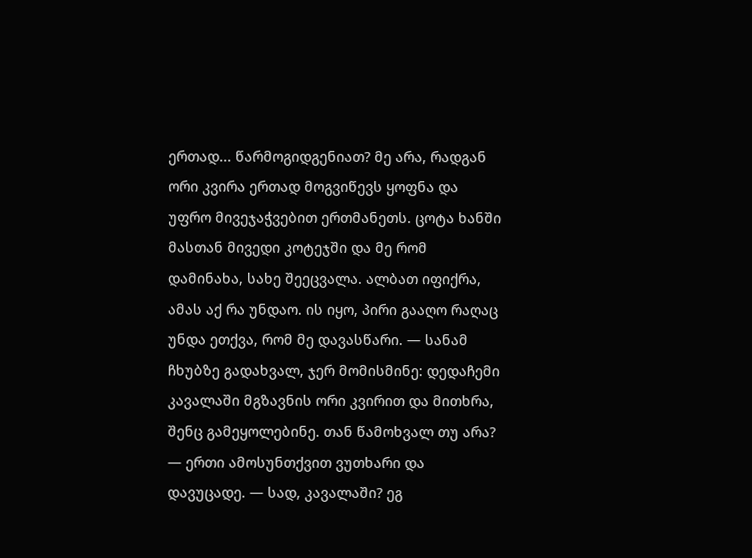ერთად... წარმოგიდგენიათ? მე არა, რადგან ორი კვირა ერთად მოგვიწევს ყოფნა და უფრო მივეჯაჭვებით ერთმანეთს. ცოტა ხანში მასთან მივედი კოტეჯში და მე რომ დამინახა, სახე შეეცვალა. ალბათ იფიქრა, ამას აქ რა უნდაო. ის იყო, პირი გააღო რაღაც უნდა ეთქვა, რომ მე დავასწარი. — სანამ ჩხუბზე გადახვალ, ჯერ მომისმინე: დედაჩემი კავალაში მგზავნის ორი კვირით და მითხრა, შენც გამეყოლებინე. თან წამოხვალ თუ არა? — ერთი ამოსუნთქვით ვუთხარი და დავუცადე. — სად, კავალაში? ეგ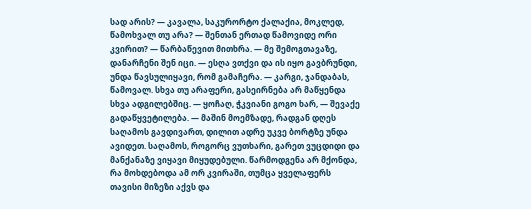სად არის? — კავალა, საკურორტო ქალაქია, მოკლედ, წამოხვალ თუ არა? — შენთან ერთად წამოვიდე ორი კვირით? — წარბაწევით მითხრა. — მე შემოგთავაზე, დანარჩენი შენ იცი. — ესღა ვთქვი და ის იყო გავბრუნდი, უნდა წავსულიყავი, რომ გამაჩერა. — კარგი, ჯანდაბას, წამოვალ. სხვა თუ არაფერი, გასეირნება არ მაწყენდა სხვა ადგილებშიც. — ყოჩაღ, ჭკვიანი გოგო ხარ, — შევაქე გადაწყვეტილება. — მაშინ მოემზადე, რადგან დღეს საღამოს გავდივართ, დილით ადრე უკვე ბორტზე უნდა ავიდეთ. საღამოს, როგორც ვუთხარი, გარეთ ვუცდიდი და მანქანაზე ვიყავი მიყუდებული. წარმოდგენა არ მქონდა, რა მოხდებოდა ამ ორ კვირაში, თუმცა ყველაფერს თავისი მიზეზი აქვს და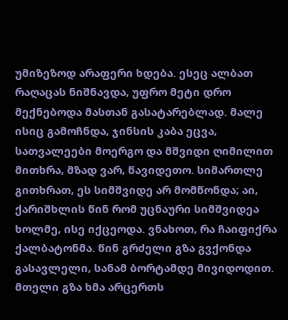უმიზეზოდ არაფერი ხდება. ესეც ალბათ რაღაცას ნიშნავდა, უფრო მეტი დრო მექნებოდა მასთან გასატარებლად. მალე ისიც გამოჩნდა, ჯინსის კაბა ეცვა, სათვალეები მოერგო და მშვიდი ღიმილით მითხრა, მზად ვარ, წავიდეთო. სიმართლე გითხრათ, ეს სიმშვიდე არ მომწონდა; აი, ქარიშხლის წინ რომ უცნაური სიმშვიდეა ხოლმე, ისე იქცეოდა. ვნახოთ, რა ჩაიფიქრა ქალბატონმა. წინ გრძელი გზა გვქონდა გასავლელი, სანამ ბორტამდე მივიდოდით. მთელი გზა ხმა არცერთს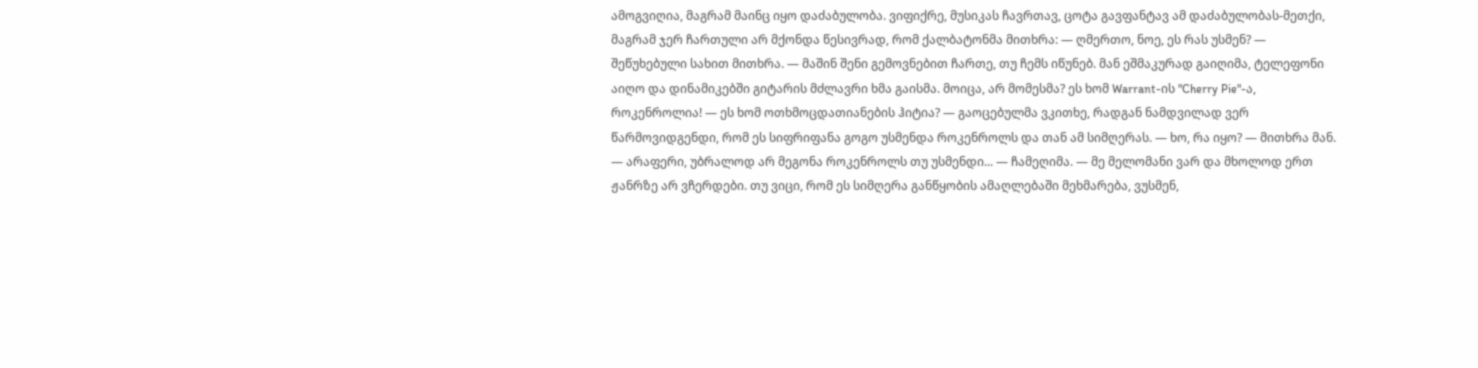ამოგვიღია, მაგრამ მაინც იყო დაძაბულობა. ვიფიქრე, მუსიკას ჩავრთავ, ცოტა გავფანტავ ამ დაძაბულობას-მეთქი, მაგრამ ჯერ ჩართული არ მქონდა წესივრად, რომ ქალბატონმა მითხრა: — ღმერთო, ნოე, ეს რას უსმენ? — შეწუხებული სახით მითხრა. — მაშინ შენი გემოვნებით ჩართე, თუ ჩემს იწუნებ. მან ეშმაკურად გაიღიმა, ტელეფონი აიღო და დინამიკებში გიტარის მძლავრი ხმა გაისმა. მოიცა, არ მომესმა? ეს ხომ Warrant-ის "Cherry Pie"-ა, როკენროლია! — ეს ხომ ოთხმოცდათიანების ჰიტია? — გაოცებულმა ვკითხე, რადგან ნამდვილად ვერ წარმოვიდგენდი, რომ ეს სიფრიფანა გოგო უსმენდა როკენროლს და თან ამ სიმღერას. — ხო, რა იყო? — მითხრა მან. — არაფერი, უბრალოდ არ მეგონა როკენროლს თუ უსმენდი... — ჩამეღიმა. — მე მელომანი ვარ და მხოლოდ ერთ ჟანრზე არ ვჩერდები. თუ ვიცი, რომ ეს სიმღერა განწყობის ამაღლებაში მეხმარება, ვუსმენ,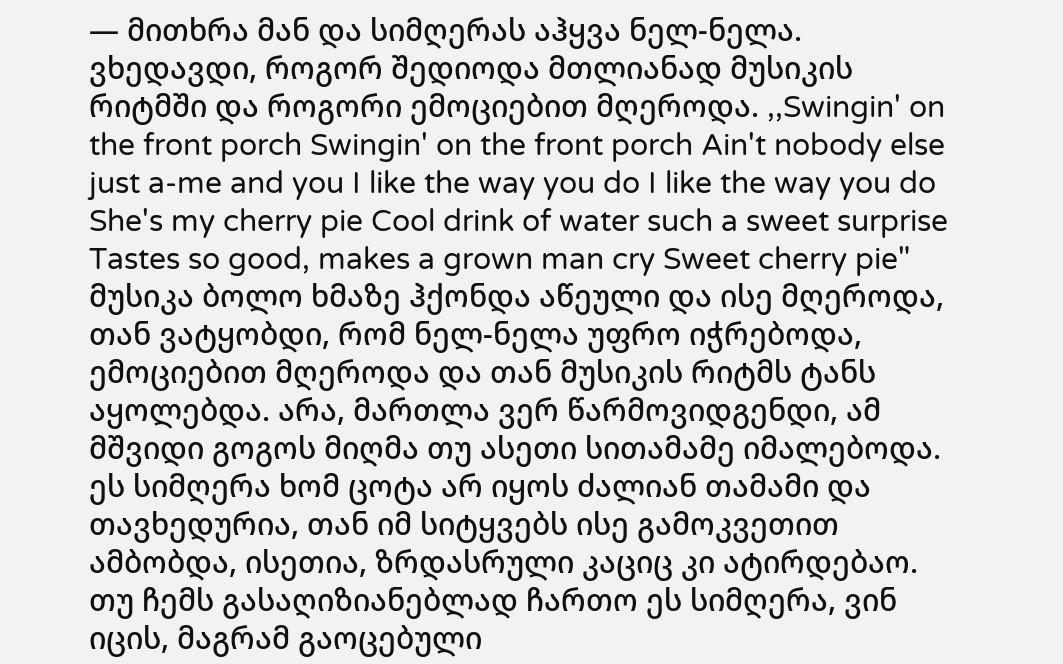— მითხრა მან და სიმღერას აჰყვა ნელ-ნელა. ვხედავდი, როგორ შედიოდა მთლიანად მუსიკის რიტმში და როგორი ემოციებით მღეროდა. ,,Swingin' on the front porch Swingin' on the front porch Ain't nobody else just a-me and you I like the way you do I like the way you do She's my cherry pie Cool drink of water such a sweet surprise Tastes so good, makes a grown man cry Sweet cherry pie" მუსიკა ბოლო ხმაზე ჰქონდა აწეული და ისე მღეროდა, თან ვატყობდი, რომ ნელ-ნელა უფრო იჭრებოდა, ემოციებით მღეროდა და თან მუსიკის რიტმს ტანს აყოლებდა. არა, მართლა ვერ წარმოვიდგენდი, ამ მშვიდი გოგოს მიღმა თუ ასეთი სითამამე იმალებოდა. ეს სიმღერა ხომ ცოტა არ იყოს ძალიან თამამი და თავხედურია, თან იმ სიტყვებს ისე გამოკვეთით ამბობდა, ისეთია, ზრდასრული კაციც კი ატირდებაო. თუ ჩემს გასაღიზიანებლად ჩართო ეს სიმღერა, ვინ იცის, მაგრამ გაოცებული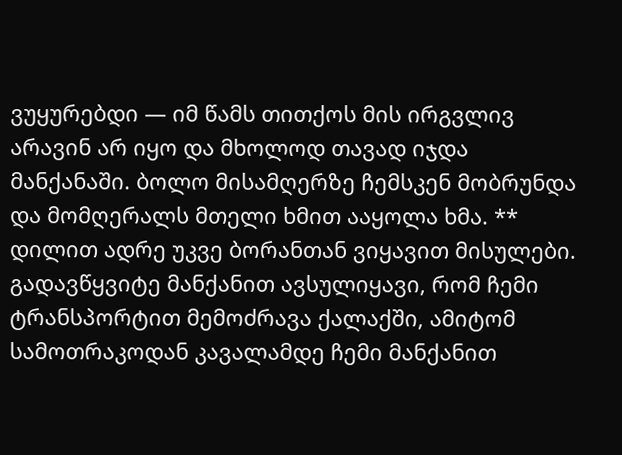ვუყურებდი — იმ წამს თითქოს მის ირგვლივ არავინ არ იყო და მხოლოდ თავად იჯდა მანქანაში. ბოლო მისამღერზე ჩემსკენ მობრუნდა და მომღერალს მთელი ხმით ააყოლა ხმა. ** დილით ადრე უკვე ბორანთან ვიყავით მისულები. გადავწყვიტე მანქანით ავსულიყავი, რომ ჩემი ტრანსპორტით მემოძრავა ქალაქში, ამიტომ სამოთრაკოდან კავალამდე ჩემი მანქანით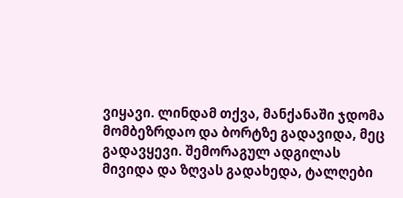ვიყავი. ლინდამ თქვა, მანქანაში ჯდომა მომბეზრდაო და ბორტზე გადავიდა, მეც გადავყევი. შემორაგულ ადგილას მივიდა და ზღვას გადახედა, ტალღები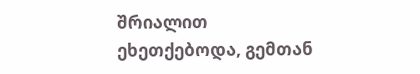შრიალით ეხეთქებოდა, გემთან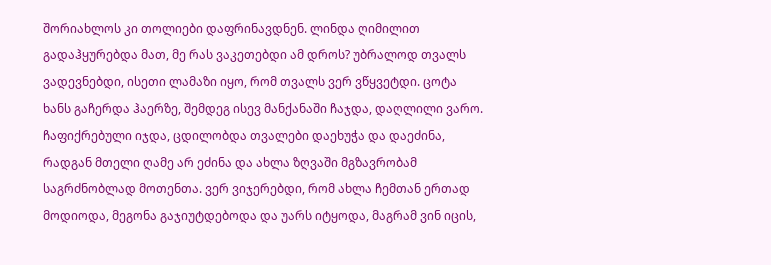შორიახლოს კი თოლიები დაფრინავდნენ. ლინდა ღიმილით გადაჰყურებდა მათ, მე რას ვაკეთებდი ამ დროს? უბრალოდ თვალს ვადევნებდი, ისეთი ლამაზი იყო, რომ თვალს ვერ ვწყვეტდი. ცოტა ხანს გაჩერდა ჰაერზე, შემდეგ ისევ მანქანაში ჩაჯდა, დაღლილი ვარო. ჩაფიქრებული იჯდა, ცდილობდა თვალები დაეხუჭა და დაეძინა, რადგან მთელი ღამე არ ეძინა და ახლა ზღვაში მგზავრობამ საგრძნობლად მოთენთა. ვერ ვიჯერებდი, რომ ახლა ჩემთან ერთად მოდიოდა, მეგონა გაჯიუტდებოდა და უარს იტყოდა, მაგრამ ვინ იცის,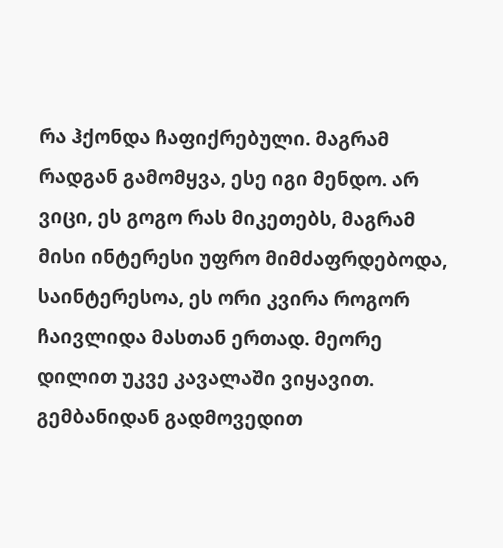რა ჰქონდა ჩაფიქრებული. მაგრამ რადგან გამომყვა, ესე იგი მენდო. არ ვიცი, ეს გოგო რას მიკეთებს, მაგრამ მისი ინტერესი უფრო მიმძაფრდებოდა, საინტერესოა, ეს ორი კვირა როგორ ჩაივლიდა მასთან ერთად. მეორე დილით უკვე კავალაში ვიყავით. გემბანიდან გადმოვედით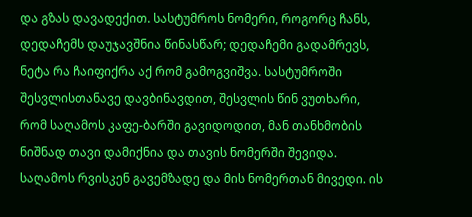და გზას დავადექით. სასტუმროს ნომერი, როგორც ჩანს, დედაჩემს დაუჯავშნია წინასწარ; დედაჩემი გადამრევს, ნეტა რა ჩაიფიქრა აქ რომ გამოგვიშვა. სასტუმროში შესვლისთანავე დავბინავდით, შესვლის წინ ვუთხარი, რომ საღამოს კაფე-ბარში გავიდოდით, მან თანხმობის ნიშნად თავი დამიქნია და თავის ნომერში შევიდა. საღამოს რვისკენ გავემზადე და მის ნომერთან მივედი. ის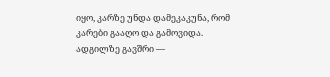იყო, კარზე უნდა დამეკაკუნა, რომ კარები გააღო და გამოვიდა. ადგილზე გავშრი —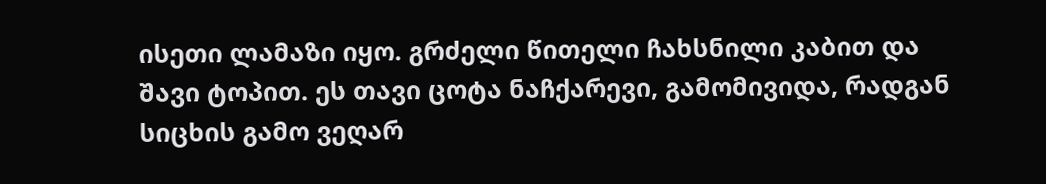ისეთი ლამაზი იყო. გრძელი წითელი ჩახსნილი კაბით და შავი ტოპით. ეს თავი ცოტა ნაჩქარევი, გამომივიდა, რადგან სიცხის გამო ვეღარ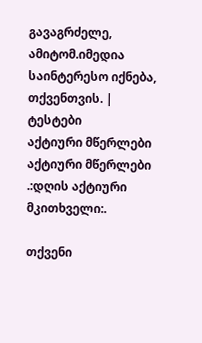გავაგრძელე, ამიტომ.იმედია საინტერესო იქნება, თქვენთვის. |
ტესტები
აქტიური მწერლები
აქტიური მწერლები
.:დღის აქტიური მკითხველი:.

თქვენი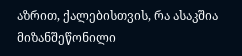აზრით, ქალებისთვის, რა ასაკშია მიზანშეწონილი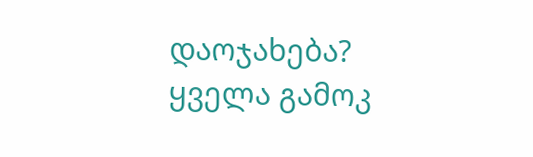დაოჯახება?
ყველა გამოკ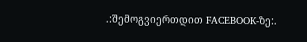.:შემოგვიერთდით FACEBOOK-ზე:.